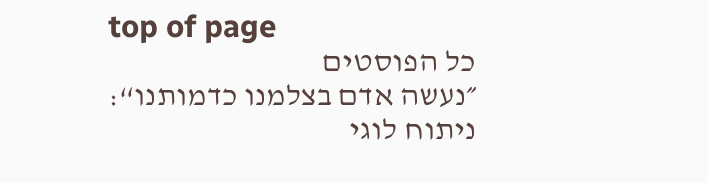top of page
כל הפוסטים
״נעשה אדם בצלמנו כדמותנו“: ניתוח לוגי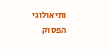ותיאולוגי
הפסוק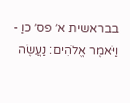בבראשית א׳ פס׳ כוַ - וַיֹּאמֶר אֱלֹהִים: נַעֲשֶׂה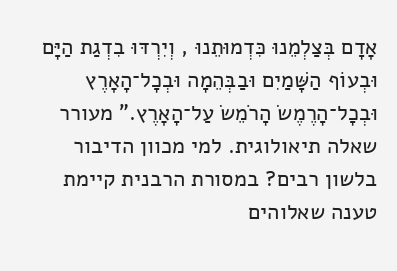אָדָם בְּצַלְמֵנוּ כִּדְמוּתֵנוּ , וְיִרְדּוּ בִדְגַת הַיָּם וּבְעוֹף הַשָּׁמַיִם וּבַבְּהֵמָה וּבְכָל־הָאָרֶץ וּבְכָל־הָרֶמֶשׂ הָרֹמֵשׂ עַל־הָאָרֶץ.” מעורר שאלה תיאולוגית. למי מכוון הדיבור בלשון רבים? במסורת הרבנית קיימת טענה שאלוהים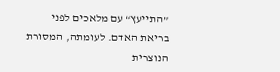”התייעץ“ עם מלאכים לפני בריאת האדם. לעומתה, המסורת הנוצרית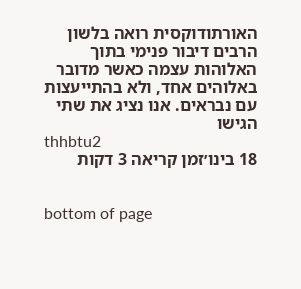האורתודוקסית רואה בלשון הרבים דיבור פנימי בתוך האלוהות עצמה כאשר מדובר באלוהים אחד, ולא בהתייעצות עם נבראים. אנו נציג את שתי הגישו
thhbtu2
18 בינו׳זמן קריאה 3 דקות


bottom of page